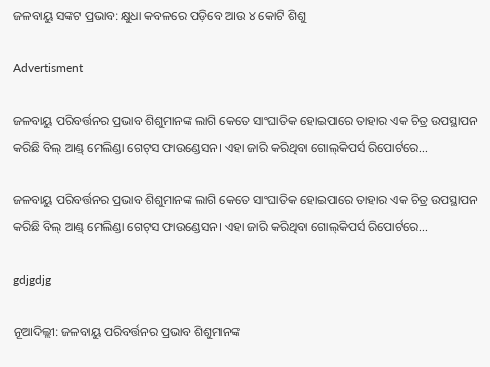ଜଳବାୟୁ ସଙ୍କଟ ପ୍ରଭାବ: କ୍ଷୁଧା କବଳରେ ପଡ଼ିବେ ଆଉ ୪ କୋଟି ଶିଶୁ

Advertisment

ଜଳବାୟୁ ପରିବର୍ତ୍ତନର ପ୍ରଭାବ ଶିଶୁମାନଙ୍କ ଲାଗି କେତେ ସାଂଘାତିକ ହୋଇପାରେ ତାହାର ଏକ ଚିତ୍ର ଉପସ୍ଥାପନ କରିଛି ବିଲ୍‌ ଆଣ୍ଡ୍ ମେଲିଣ୍ଡା ଗେଟ୍‌ସ ଫାଉଣ୍ଡେସନ। ଏହା ଜାରି କରିଥିବା ଗୋଲ୍‌କିପର୍ସ ରିପୋର୍ଟରେ...

ଜଳବାୟୁ ପରିବର୍ତ୍ତନର ପ୍ରଭାବ ଶିଶୁମାନଙ୍କ ଲାଗି କେତେ ସାଂଘାତିକ ହୋଇପାରେ ତାହାର ଏକ ଚିତ୍ର ଉପସ୍ଥାପନ କରିଛି ବିଲ୍‌ ଆଣ୍ଡ୍ ମେଲିଣ୍ଡା ଗେଟ୍‌ସ ଫାଉଣ୍ଡେସନ। ଏହା ଜାରି କରିଥିବା ଗୋଲ୍‌କିପର୍ସ ରିପୋର୍ଟରେ...

gdjgdjg

ନୂଆଦିଲ୍ଲୀ: ଜଳବାୟୁ ପରିବର୍ତ୍ତନର ପ୍ରଭାବ ଶିଶୁମାନଙ୍କ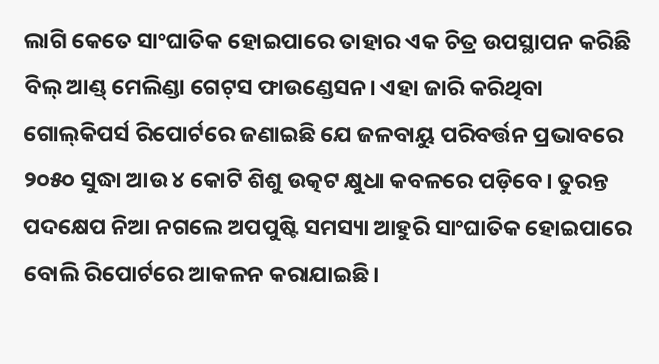ଲାଗି କେତେ ସାଂଘାତିକ ହୋଇପାରେ ତାହାର ଏକ ଚିତ୍ର ଉପସ୍ଥାପନ କରିଛି ବିଲ୍‌ ଆଣ୍ଡ୍ ମେଲିଣ୍ଡା ଗେଟ୍‌ସ ଫାଉଣ୍ଡେସନ। ଏହା ଜାରି କରିଥିବା ଗୋଲ୍‌କିପର୍ସ ରିପୋର୍ଟରେ ଜଣାଇଛି ଯେ ଜଳବାୟୁ ପରିବର୍ତ୍ତନ ପ୍ରଭାବରେ ୨୦୫୦ ସୁଦ୍ଧା ଆଉ ୪ କୋଟି ଶିଶୁ ଉତ୍କଟ କ୍ଷୁଧା କବଳରେ ପଡ଼ିବେ। ତୁରନ୍ତ ପଦକ୍ଷେପ ନିଆ ନଗଲେ ଅପପୁଷ୍ଟି ସମସ୍ୟା ଆହୁରି ସାଂଘାତିକ ହୋଇପାରେ ବୋଲି ରିପୋର୍ଟରେ ଆକଳନ କରାଯାଇଛି।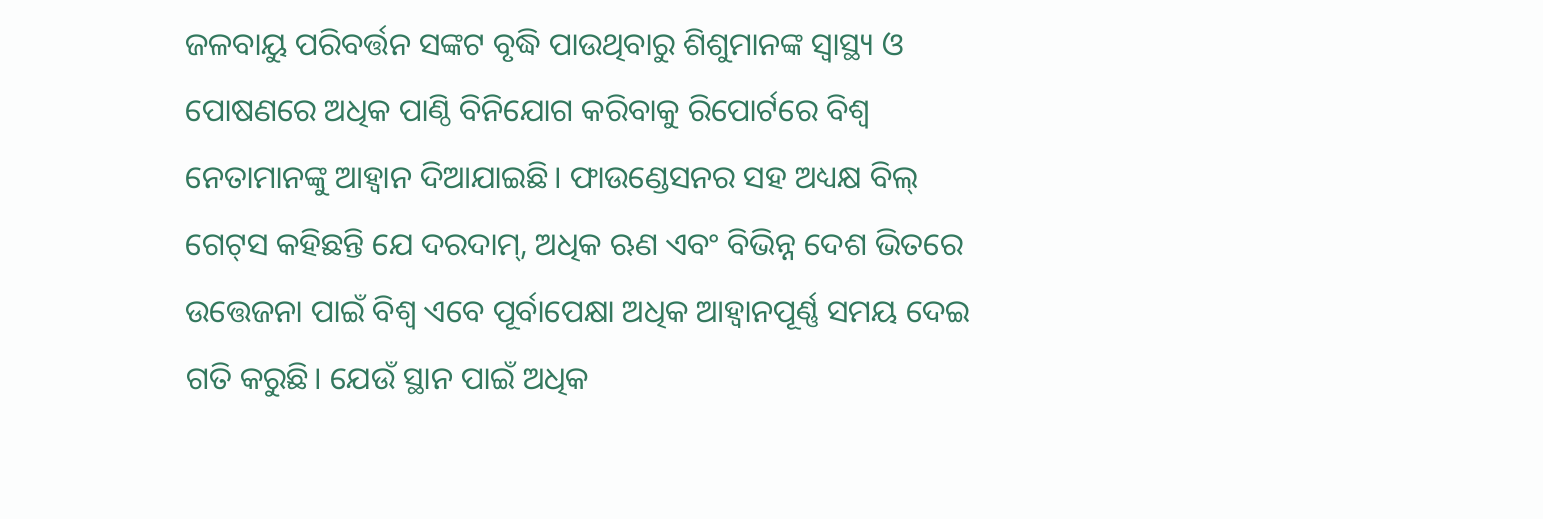ଜଳବାୟୁ ପରିବର୍ତ୍ତନ ସଙ୍କଟ ବୃଦ୍ଧି ପାଉଥିବାରୁ ଶିଶୁମାନଙ୍କ ସ୍ବାସ୍ଥ୍ୟ ଓ ପୋଷଣରେ ଅଧିକ ପାଣ୍ଠି ବିନିଯୋଗ କରିବାକୁ ରିପୋର୍ଟରେ ବିଶ୍ବ ନେତାମାନଙ୍କୁ ଆହ୍ବାନ ଦିଆଯାଇଛି। ଫାଉଣ୍ଡେସନର ସହ ଅଧ୍ୟକ୍ଷ ବିଲ୍‌ ଗେଟ୍‌ସ କହିଛନ୍ତି ଯେ ଦରଦାମ୍‌, ଅଧିକ ଋଣ ଏବଂ ବିଭିନ୍ନ ଦେଶ ଭିତରେ ଉତ୍ତେଜନା ପାଇଁ ବିଶ୍ବ ଏବେ ପୂର୍ବାପେକ୍ଷା ଅଧିକ ଆହ୍ବାନପୂର୍ଣ୍ଣ ସମୟ ଦେଇ ଗତି କରୁଛି। ଯେଉଁ ସ୍ଥାନ ପାଇଁ ଅଧିକ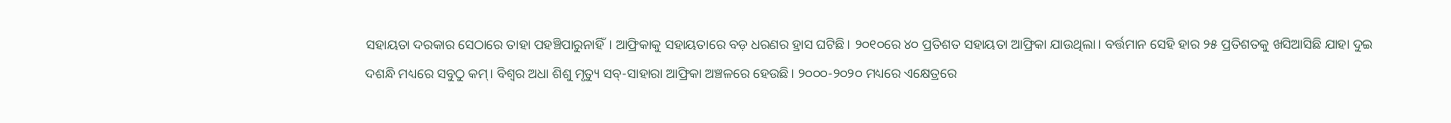ସହାୟତା ଦରକାର ସେଠାରେ ତାହା ପହଞ୍ଚିପାରୁନାହିଁ। ଆଫ୍ରିକାକୁ ସହାୟତାରେ ବଡ଼ ଧରଣର ହ୍ରାସ ଘଟିଛି। ୨୦୧୦ରେ ୪୦ ପ୍ରତିଶତ ସହାୟତା ଆଫ୍ରିକା ଯାଉଥିଲା। ବର୍ତ୍ତମାନ ସେହି ହାର ୨୫ ପ୍ରତିଶତକୁ ଖସିଆସିଛି ଯାହା ଦୁଇ ଦଶନ୍ଧି ମଧ୍ୟରେ ସବୁଠୁ କମ୍। ବିଶ୍ବର ଅଧା ଶିଶୁ ମୃତ୍ୟୁ ସବ୍‌-ସାହାରା ଆଫ୍ରିକା ଅଞ୍ଚଳରେ ହେଉଛି। ୨୦୦୦-୨୦୨୦ ମଧ୍ୟରେ ଏକ୍ଷେତ୍ରରେ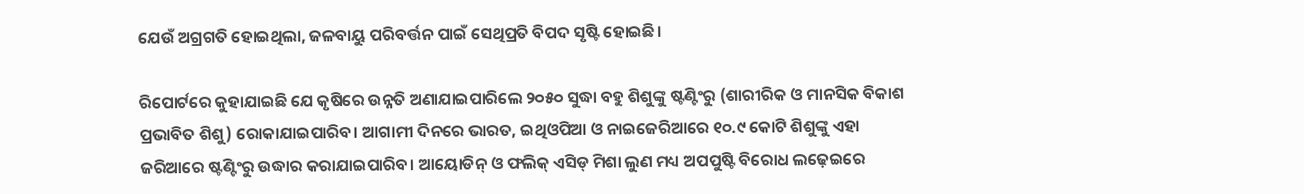ଯେଉଁ ଅଗ୍ରଗତି ହୋଇଥିଲା, ଜଳବାୟୁ ପରିବର୍ତ୍ତନ ପାଇଁ ସେଥିପ୍ରତି ବିପଦ ସୃଷ୍ଟି ହୋଇଛି।

ରିପୋର୍ଟ‌ରେ କୁହାଯାଇଛି ଯେ କୃଷିରେ ଉନ୍ନତି ଅଣାଯାଇପାରିଲେ ୨୦୫୦ ସୁଦ୍ଧା ବହୁ ଶିଶୁଙ୍କୁ ଷ୍ଟଣ୍ଟିଂରୁ (ଶାରୀରିକ ଓ ମାନସିକ ବିକାଶ ପ୍ରଭାବିତ ଶିଶୁ) ରୋକାଯାଇପାରିବ। ଆଗାମୀ ଦିନରେ ଭାରତ, ଇଥିଓପିଆ ଓ ନାଇଜେରିଆରେ ୧୦.୯ କୋଟି ଶିଶୁଙ୍କୁ ଏହା ଜରିଆରେ ଷ୍ଟଣ୍ଟିଂରୁ ଉଦ୍ଧାର କରାଯାଇପାରିବ। ଆୟୋଡିନ୍ ଓ ଫଲିକ୍ ଏସିଡ୍‌ ମିଶା ଲୁଣ ମଧ୍ୟ ଅପପୁଷ୍ଟି ବିରୋଧ ଲଢ଼େଇରେ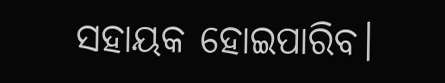ସହାୟକ ହୋଇପାରିବ।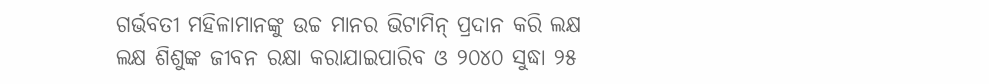ଗର୍ଭବତୀ ମହିଳାମାନଙ୍କୁ ଉଚ୍ଚ ମାନର ଭିଟାମିନ୍ ପ୍ରଦାନ କରି ‌ଲକ୍ଷ ଲକ୍ଷ ଶିଶୁଙ୍କ ଜୀବନ ରକ୍ଷା କରାଯାଇପାରିବ ଓ ୨୦୪୦ ସୁଦ୍ଧା ୨୫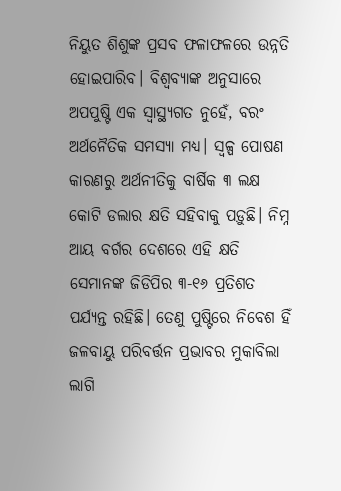ନିୟୁତ ଶିଶୁଙ୍କ ପ୍ରସବ ଫଳାଫଳରେ ଉନ୍ନତି ହୋଇପାରିବ। ବିଶ୍ବବ୍ୟାଙ୍କ ଅନୁସାରେ ଅପପୁଷ୍ଟି ଏକ ସ୍ବାସ୍ଥ୍ୟଗତ ନୁହେଁ, ବରଂ ଅର୍ଥନୈତିକ ସମସ୍ୟା ମଧ୍ୟ। ସ୍ବଳ୍ପ ପୋଷଣ କାରଣରୁ ଅର୍ଥନୀତିକୁ ବାର୍ଷିକ ୩ ଲକ୍ଷ କୋଟି ଡଲାର କ୍ଷତି ସହିବାକୁ ପଡ଼ୁଛି। ନିମ୍ନ ଆୟ ବର୍ଗର ଦେଶରେ ଏହି କ୍ଷତି ସେମାନଙ୍କ ଜିଡିପିର ୩-୧୬ ପ୍ରତିଶତ ପର୍ଯ୍ୟନ୍ତ ରହିଛି। ତେଣୁ ପୁଷ୍ଟିରେ ନିବେଶ ହିଁ ଜଳବାୟୁ ପରିବର୍ତ୍ତନ ପ୍ରଭାବର ମୁକାବିଲା ଲାଗି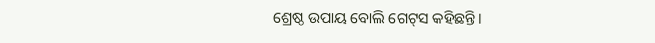ଶ୍ରେଷ୍ଠ ଉପାୟ ବୋଲି ଗେଟ୍‌ସ କହିଛନ୍ତି।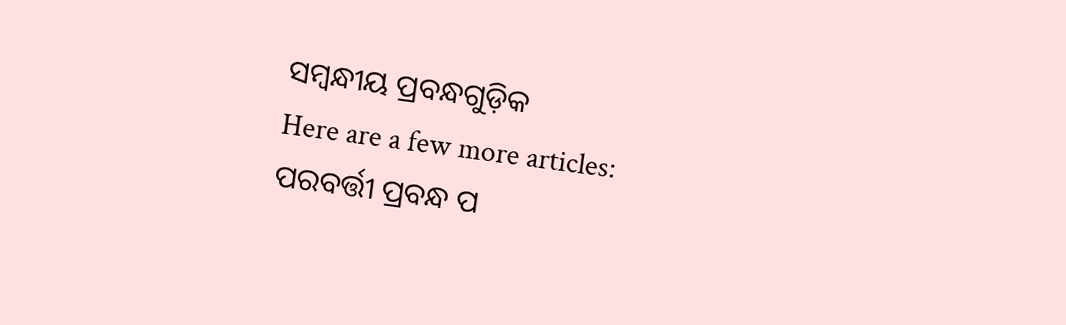ସମ୍ବନ୍ଧୀୟ ପ୍ରବନ୍ଧଗୁଡ଼ିକ
Here are a few more articles:
ପରବର୍ତ୍ତୀ ପ୍ରବନ୍ଧ ପ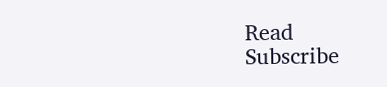Read
Subscribe